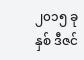၂၀၁၅ ခုနှစ် ဒီဇင်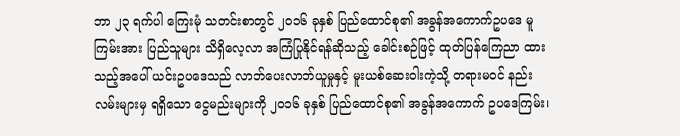ဘာ ၂၃ ရက်ပါ ကြေးမုံ သတင်းစာတွင် ၂၀၁၆ ခုနှစ် ပြည်ထောင်စု၏ အခွန်အကောက်ဥပဒေ မူကြမ်းအား ပြည်သူများ သိရှိလေ့လာ အကြံပြုနိုင်ရန်ဆိုသည့် ခေါင်းစဉ်ဖြင့် ထုတ်ပြန်ကြေညာ ထားသည့်အပေါ် ယင်းဥပဒေသည် လာဘ်ပေးလာဘ်ယူမှုနှင့် မူးယစ်ဆေးဝါးကဲ့သို့ တရားမဝင် နည်းလမ်းများမှ ရရှိသော ငွေမည်းများကို ၂၀၁၆ ခုနှစ် ပြည်ထောင်စု၏ အခွန်အကောက် ဥပဒေကြမ်း၊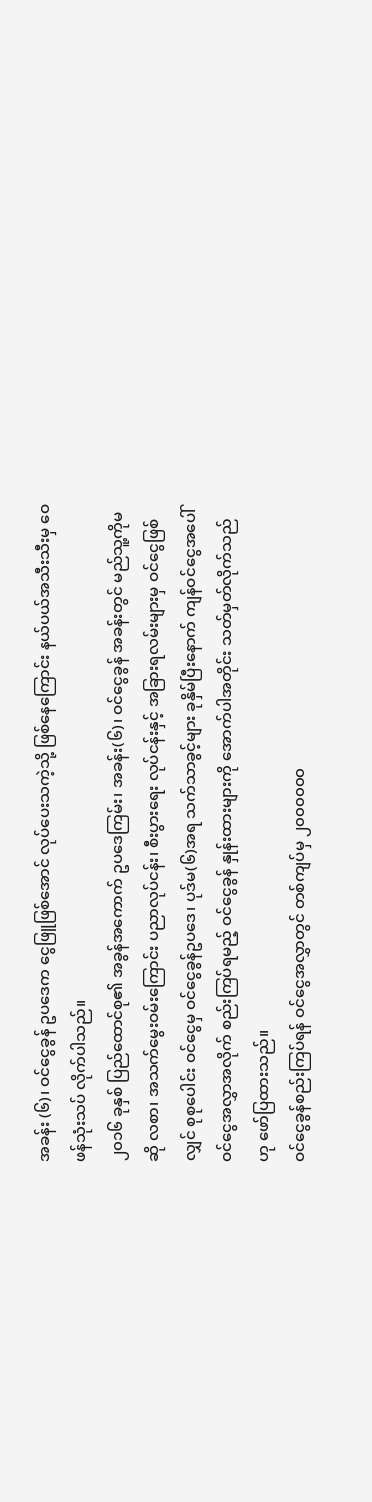အခန်း (၆)၊ ဝင်ငွေခွန် ဥပဒေက ငွေဖြူဖြစ်အောင် လုပ်ပေးသကဲ့သို့ ဖြစ်နေကြောင်း နယ်ပယ်အသီးသီးမှ ဝေဖန်သုံးသပ် လိုက်ပါသည်။
၂၀၁၆ ခုနှစ် ပြည်ထောင်စု၏ အခွန်အကောက် ဥပဒေကြမ်း၊ အခန်း(၆)၊ ဝင်ငွေခွန် အခန်းတွင် မည်သူ့ကိုမဆို လစာ၊ အသက်မွေးဝမ်းကြောင်း ပညာလုပ်ငန်း၊ စီးပွားရေး လုပ်ငန်းနှင့် အခြားရလမ်းများမှ ဝင်ငွေဖြစ်လျှင် စုစုပေါင်း ဝင်ငွေမှ ဝင်ငွေခွန်ဥပဒေ၊ ပုဒ်မ(၆)အရ သက်သာခွင့်များ ခုနှိမ်ပြီးနောက် ကျန်ဝင်ငွေအပေါ် ဝင်ငွေအလွှာအလိုက် စည်းကြပ်ရမည့် ဝင်ငွေခွန် နှုန်းထားများကို အောက်ပါအတိုင်း သတ်မှတ်လိုက်သည်ဟု ဖော်ပြထားသည်။
ဝင်ငွေခွန်စည်းကြပ်ရန် ဝင်ငွေအလွှာတွင် တစ်ကျပ်မှ ၂၀၀၀၀၀၀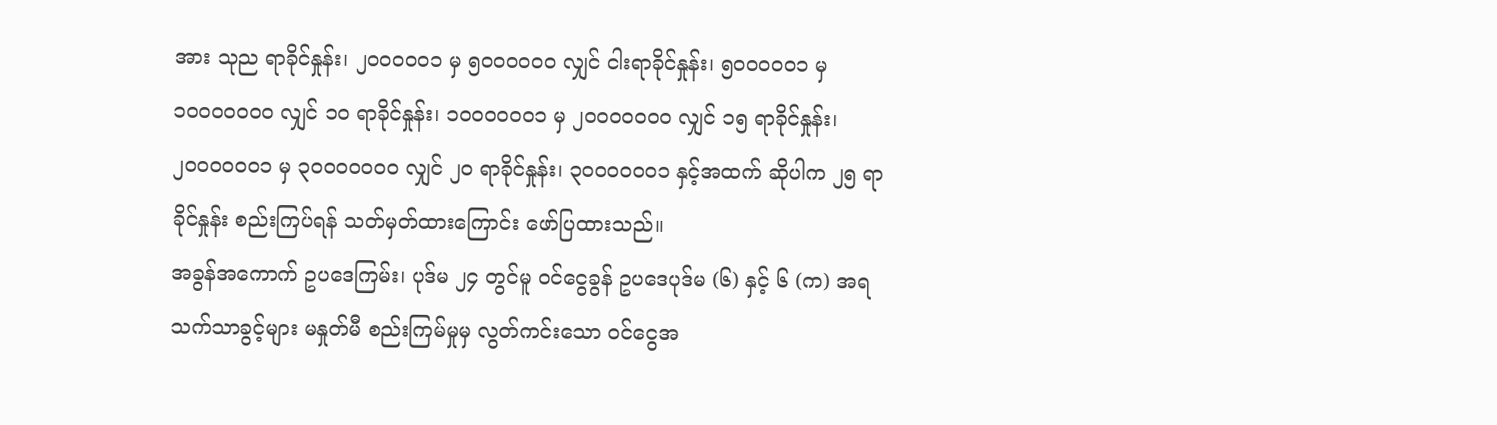အား သုည ရာခိုင်နှုန်း၊ ၂၀၀၀၀၀၁ မှ ၅၀၀၀၀၀၀ လျှင် ငါးရာခိုင်နှုန်း၊ ၅၀၀၀၀၀၁ မှ ၁၀၀၀၀၀၀၀ လျှင် ၁၀ ရာခိုင်နှုန်း၊ ၁၀၀၀၀၀၀၁ မှ ၂၀၀၀၀၀၀၀ လျှင် ၁၅ ရာခိုင်နှုန်း၊ ၂၀၀၀၀၀၀၁ မှ ၃၀၀၀၀၀၀၀ လျှင် ၂၀ ရာခိုင်နှုန်း၊ ၃၀၀၀၀၀၀၁ နှင့်အထက် ဆိုပါက ၂၅ ရာခိုင်နှုန်း စည်းကြပ်ရန် သတ်မှတ်ထားကြောင်း ဖော်ပြထားသည်။
အခွန်အကောက် ဥပဒေကြမ်း၊ ပုဒ်မ ၂၄ တွင်မူ ဝင်ငွေခွန် ဥပဒေပုဒ်မ (၆) နှင့် ၆ (က) အရ သက်သာခွင့်များ မနှုတ်မီ စည်းကြမ်မှုမှ လွတ်ကင်းသော ဝင်ငွေအ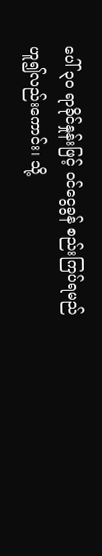ပေါ် ၃၀ ရာခိုင်နှုန်းဖြင့် ဝင်ငွေခွန် စည်းကြပ်ရမည် ဟူ၍လည်းကောင်း၊ သို့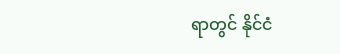ရာတွင် နိုင်ငံ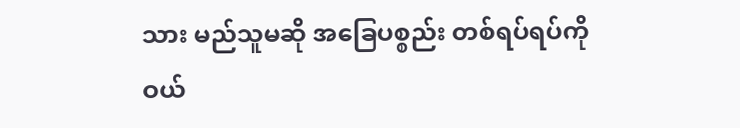သား မည်သူမဆို အခြေပစ္စည်း တစ်ရပ်ရပ်ကို ဝယ်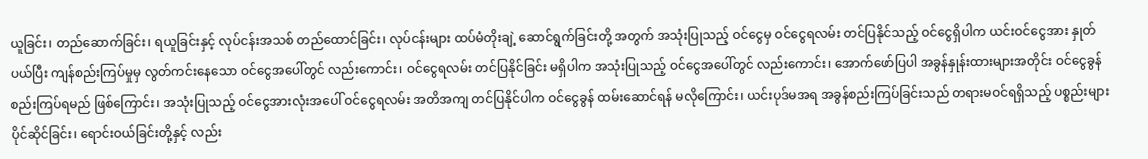ယူခြင်း၊ တည်ဆောက်ခြင်း၊ ရယူခြင်းနှင့် လုပ်ငန်းအသစ် တည်ထောင်ခြင်း၊ လုပ်ငန်းများ ထပ်မံတိုးချဲ့ ဆောင်ရွက်ခြင်းတို့ အတွက် အသုံးပြုသည့် ဝင်ငွေမှ ဝင်ငွေရလမ်း တင်ပြနိုင်သည့် ဝင်ငွေရှိပါက ယင်းဝင်ငွေအား နှုတ်ပယ်ပြီး ကျန်စည်းကြပ်မှုမှ လွတ်ကင်းနေသော ဝင်ငွေအပေါ်တွင် လည်းကောင်း၊ ဝင်ငွေရလမ်း တင်ပြနိုင်ခြင်း မရှိပါက အသုံးပြုသည့် ဝင်ငွေအပေါ်တွင် လည်းကောင်း၊ အောက်ဖော်ပြပါ အခွန်နှုန်းထားများအတိုင်း ဝင်ငွေခွန် စည်းကြပ်ရမည် ဖြစ်ကြောင်း၊ အသုံးပြုသည့် ဝင်ငွေအားလုံးအပေါ် ဝင်ငွေရလမ်း အတိအကျ တင်ပြနိုင်ပါက ဝင်ငွေခွန် ထမ်းဆောင်ရန် မလိုကြောင်း၊ ယင်းပုဒ်မအရ အခွန်စည်းကြပ်ခြင်းသည် တရားမဝင်ရရှိသည့် ပစ္စည်းများ ပိုင်ဆိုင်ခြင်း၊ ရောင်းဝယ်ခြင်းတို့နှင့် လည်း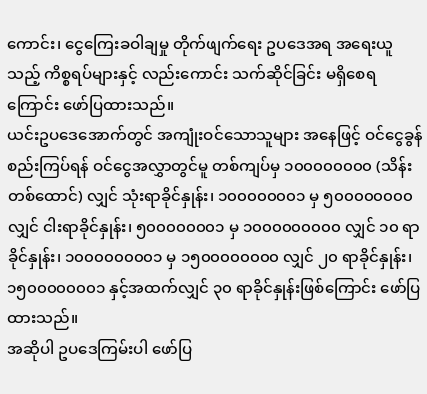ကောင်း၊ ငွေကြေးခဝါချမှု တိုက်ဖျက်ရေး ဥပဒေအရ အရေးယူသည့် ကိစ္စရပ်များနှင့် လည်းကောင်း သက်ဆိုင်ခြင်း မရှိစေရကြောင်း ဖော်ပြထားသည်။
ယင်းဥပဒေအောက်တွင် အကျုံးဝင်သောသူများ အနေဖြင့် ဝင်ငွေခွန်စည်းကြပ်ရန် ဝင်ငွေအလွှာတွင်မူ တစ်ကျပ်မှ ၁၀၀၀၀၀၀၀၀ (သိန်းတစ်ထောင်) လျှင် သုံးရာခိုင်နှုန်း၊ ၁၀၀၀၀၀၀၀၁ မှ ၅၀၀၀၀၀၀၀၀ လျှင် ငါးရာခိုင်နှုန်း၊ ၅၀၀၀၀၀၀၀၁ မှ ၁၀၀၀၀၀၀၀၀၀ လျှင် ၁၀ ရာခိုင်နှုန်း၊ ၁၀၀၀၀၀၀၀၀၁ မှ ၁၅၀၀၀၀၀၀၀၀ လျှင် ၂၀ ရာခိုင်နှုန်း၊ ၁၅၀၀၀၀၀၀၀၁ နှင့်အထက်လျှင် ၃၀ ရာခိုင်နှုန်းဖြစ်ကြောင်း ဖော်ပြထားသည်။
အဆိုပါ ဥပဒေကြမ်းပါ ဖော်ပြ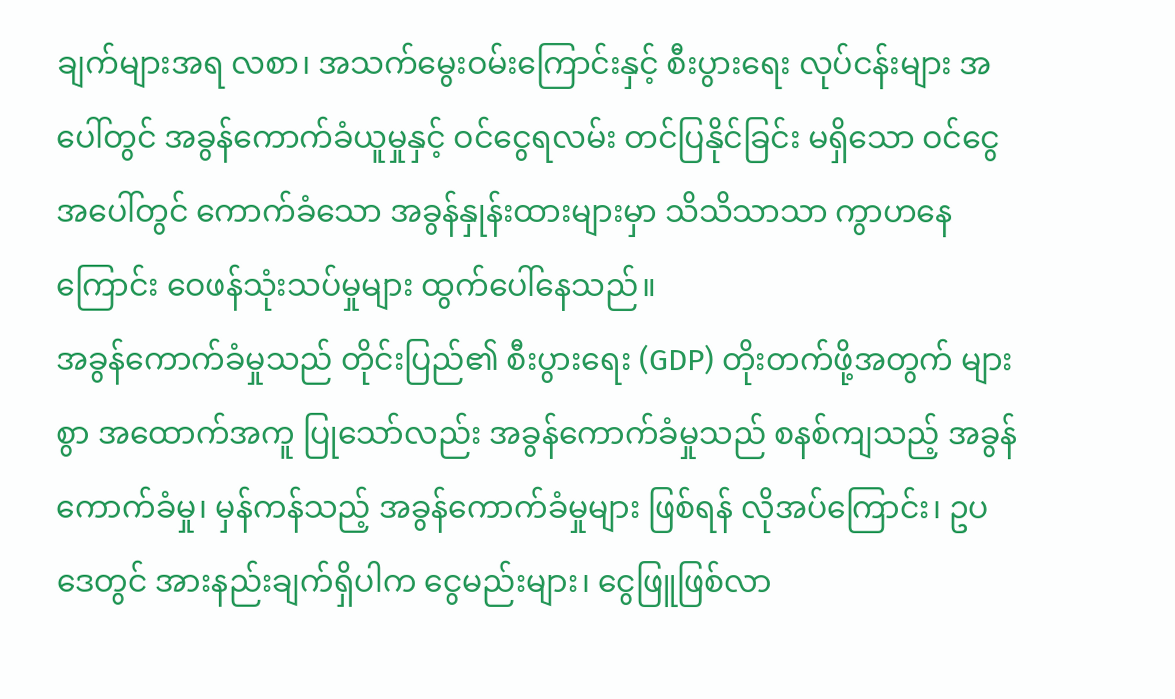ချက်များအရ လစာ၊ အသက်မွေးဝမ်းကြောင်းနှင့် စီးပွားရေး လုပ်ငန်းများ အပေါ်တွင် အခွန်ကောက်ခံယူမှုနှင့် ဝင်ငွေရလမ်း တင်ပြနိုင်ခြင်း မရှိသော ဝင်ငွေအပေါ်တွင် ကောက်ခံသော အခွန်နှုန်းထားများမှာ သိသိသာသာ ကွာဟနေကြောင်း ဝေဖန်သုံးသပ်မှုများ ထွက်ပေါ်နေသည်။
အခွန်ကောက်ခံမှုသည် တိုင်းပြည်၏ စီးပွားရေး (GDP) တိုးတက်ဖို့အတွက် များစွာ အထောက်အကူ ပြုသော်လည်း အခွန်ကောက်ခံမှုသည် စနစ်ကျသည့် အခွန်ကောက်ခံမှု၊ မှန်ကန်သည့် အခွန်ကောက်ခံမှုများ ဖြစ်ရန် လိုအပ်ကြောင်း၊ ဥပဒေတွင် အားနည်းချက်ရှိပါက ငွေမည်းများ၊ ငွေဖြူဖြစ်လာ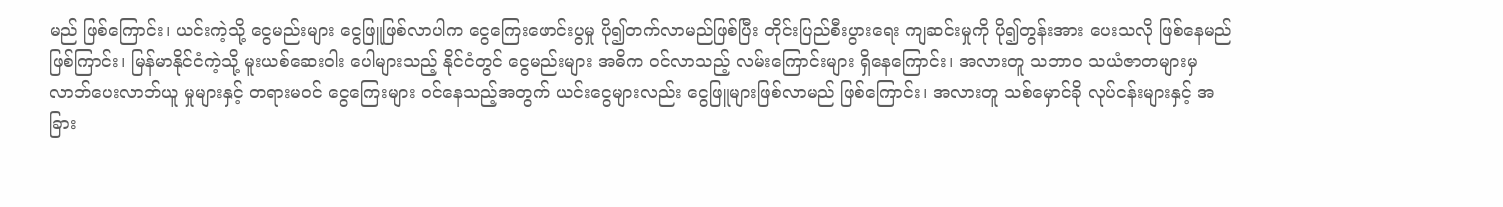မည် ဖြစ်ကြောင်း၊ ယင်းကဲ့သို့ ငွေမည်းများ ငွေဖြူဖြစ်လာပါက ငွေကြေးဖောင်းပွမှု ပို၍တက်လာမည်ဖြစ်ပြီး တိုင်းပြည်စီးပွားရေး ကျဆင်းမှုကို ပို၍တွန်းအား ပေးသလို ဖြစ်နေမည်ဖြစ်ကြာင်း၊ မြန်မာနိုင်ငံကဲ့သို့ မူးယစ်ဆေးဝါး ပေါများသည့် နိုင်ငံတွင် ငွေမည်းများ အဓိက ဝင်လာသည့် လမ်းကြောင်းများ ရှိနေကြောင်း၊ အလားတူ သဘာ၀ သယံဇာတများမှ လာဘ်ပေးလာဘ်ယူ မှုများနှင့် တရားမဝင် ငွေကြေးများ ဝင်နေသည့်အတွက် ယင်းငွေများလည်း ငွေဖြူများဖြစ်လာမည် ဖြစ်ကြောင်း၊ အလားတူ သစ်မှောင်ခို လုပ်ငန်းများနှင့် အခြား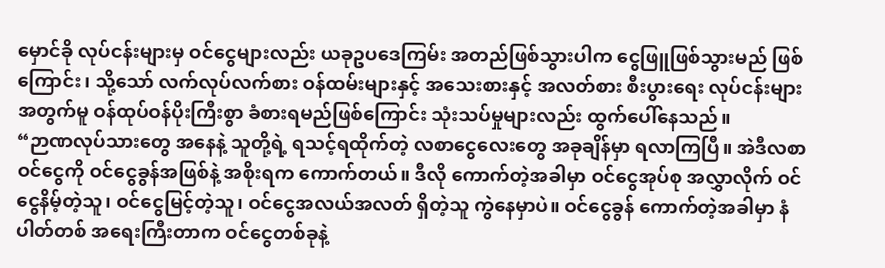မှောင်ခို လုပ်ငန်းများမှ ဝင်ငွေများလည်း ယခုဥပဒေကြမ်း အတည်ဖြစ်သွားပါက ငွေဖြူဖြစ်သွားမည် ဖြစ်ကြောင်း၊ သို့သော် လက်လုပ်လက်စား ဝန်ထမ်းများနှင့် အသေးစားနှင့် အလတ်စား စီးပွားရေး လုပ်ငန်းများ အတွက်မူ ဝန်ထုပ်ဝန်ပိုးကြီးစွာ ခံစားရမည်ဖြစ်ကြောင်း သုံးသပ်မှုများလည်း ထွက်ပေါ်နေသည်။
“ဉာဏလုပ်သားတွေ အနေနဲ့ သူတို့ရဲ့ ရသင့်ရထိုက်တဲ့ လစာငွေလေးတွေ အခုချိန်မှာ ရလာကြပြီ။ အဲဒီလစာ ဝင်ငွေကို ဝင်ငွေခွန်အဖြစ်နဲ့ အစိုးရက ကောက်တယ်။ ဒီလို ကောက်တဲ့အခါမှာ ဝင်ငွေအုပ်စု အလွှာလိုက် ဝင်ငွေနိမ့်တဲ့သူ၊ ဝင်ငွေမြင့်တဲ့သူ၊ ဝင်ငွေအလယ်အလတ် ရှိတဲ့သူ ကွဲနေမှာပဲ။ ဝင်ငွေခွန် ကောက်တဲ့အခါမှာ နံပါတ်တစ် အရေးကြီးတာက ဝင်ငွေတစ်ခုနဲ့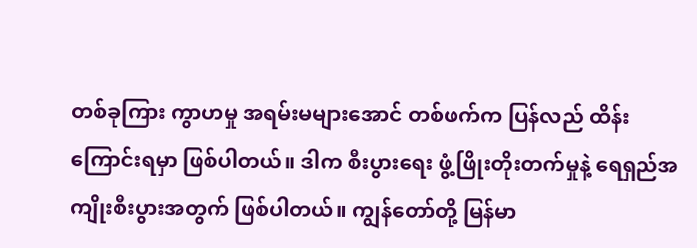တစ်ခုကြား ကွာဟမှု အရမ်းမများအောင် တစ်ဖက်က ပြန်လည် ထိန်းကြောင်းရမှာ ဖြစ်ပါတယ်။ ဒါက စီးပွားရေး ဖွံ့ဖြိုးတိုးတက်မှုနဲ့ ရေရှည်အကျိုးစီးပွားအတွက် ဖြစ်ပါတယ်။ ကျွန်တော်တို့ မြန်မာ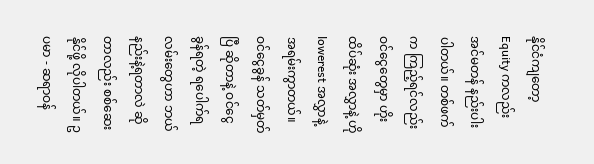နိုင်ငံကျတော့ Equity ကလည်း အင်မတန် နည်းပါးပါတယ်။ တစ်ဖက်က ကြည့်ရင်လည်း ဝင်ငွေတွေမှာ ဟိုးထိပ်ဆုံး အလွှာနဲ့ ဟို lowerest အလွှာနဲ့ အရမ်းကွာတယ်။ ဝင်ငွေခွန် သတ်မှတ်ပြီ ဆိုတာနဲ့ ဝင်ငွေခွန်ရတဲ့ ရပေါက်ရလမ်းတွေဟာ ဘယ်နည်းနဲ့ရတာလဲ ဆိုတာလည်း စစ်ဆေးနိုင်ဖို့ လိုပါတယ်။ ဥပမာ - ဆရာဝန်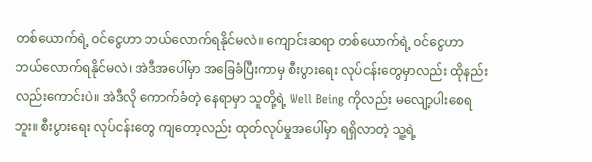တစ်ယောက်ရဲ့ ဝင်ငွေဟာ ဘယ်လောက်ရနိုင်မလဲ။ ကျောင်းဆရာ တစ်ယောက်ရဲ့ ဝင်ငွေဟာ ဘယ်လောက်ရနိုင်မလဲ၊ အဲဒီအပေါ်မှာ အခြေခံပြီးကာမှ စီးပွားရေး လုပ်ငန်းတွေမှာလည်း ထိုနည်းလည်းကောင်းပဲ။ အဲဒီလို ကောက်ခံတဲ့ နေရာမှာ သူတို့ရဲ့ Well Being ကိုလည်း မလျော့ပါးစေရဘူး။ စီးပွားရေး လုပ်ငန်းတွေ ကျတော့လည်း ထုတ်လုပ်မှုအပေါ်မှာ ရရှိလာတဲ့ သူ့ရဲ့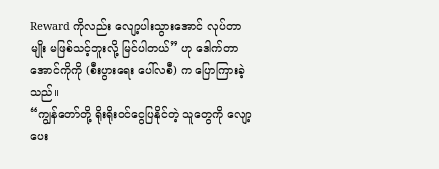Reward ကိုလည်း လျော့ပါးသွားအောင် လုပ်တာမျိုး မဖြစ်သင့်ဘူးလို့ မြင်ပါတယ်” ဟု ဒေါက်တာအောင်ကိုကို (စီးပွားရေး ပေါ်လစီ) က ပြောကြားခဲ့သည်။
“ကျွန်တော်တို့ ရိုးရိုးဝင်ငွေပြနိုင်တဲ့ သူတွေကို လျော့ပေး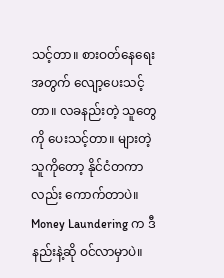သင့်တာ။ စားဝတ်နေရေးအတွက် လျော့ပေးသင့်တာ။ လခနည်းတဲ့ သူတွေကို ပေးသင့်တာ။ များတဲ့သူကိုတော့ နိုင်ငံတကာလည်း ကောက်တာပဲ။ Money Laundering က ဒီနည်းနဲ့ဆို ဝင်လာမှာပဲ။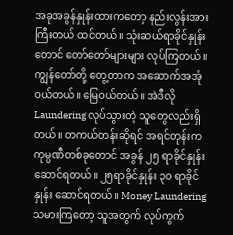အခုအခွန်နှုန်းထားကတော့ နည်းလွန်းအားကြီးတယ် ထင်တယ်။ သုံးဆယ်ရာခိုင်နှုန်းတောင် တော်တော်များများ လုပ်ကြတယ်။ ကျွန်တော်တို့ တွေ့တာက အဆောက်အအုံ ဝယ်တယ်။ မြေဝယ်တယ်။ အဲဒီလို Laundering လုပ်သွားတဲ့ သူတွေလည်းရှိတယ်။ တကယ်တန်းဆိုရင် အရင်တုန်းက ကုမ္ပဏီတစ်ခုတောင် အခွန် ၂၅ ရာခိုင်နှုန်း ဆောင်ရတယ်။ ၂၅ရာခိုင်နှုန်း ၃၀ ရာခိုင်နှုန်း ဆောင်ရတယ်။ Money Laundering သမားကြတော့ သူအတွက် လုပ်ကွက်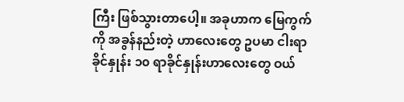ကြီး ဖြစ်သွားတာပေါ့။ အခုဟာက မြေကွက်ကို အခွန်နည်းတဲ့ ဟာလေးတွေ ဥပမာ ငါးရာခိုင်နှုန်း ၁၀ ရာခိုင်နှုန်းဟာလေးတွေ ဝယ်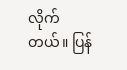လိုက်တယ်။ ပြန်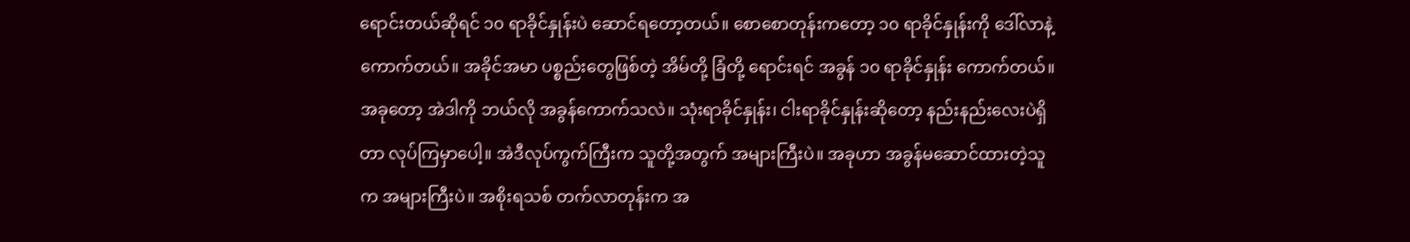ရောင်းတယ်ဆိုရင် ၁၀ ရာခိုင်နှုန်းပဲ ဆောင်ရတော့တယ်။ စောစောတုန်းကတော့ ၁၀ ရာခိုင်နှုန်းကို ဒေါ်လာနဲ့ ကောက်တယ်။ အခိုင်အမာ ပစ္စည်းတွေဖြစ်တဲ့ အိမ်တို့ ခြံတို့ ရောင်းရင် အခွန် ၁၀ ရာခိုင်နှုန်း ကောက်တယ်။ အခုတော့ အဲဒါကို ဘယ်လို အခွန်ကောက်သလဲ။ သုံးရာခိုင်နှုန်း၊ ငါးရာခိုင်နှုန်းဆိုတော့ နည်းနည်းလေးပဲရှိတာ လုပ်ကြမှာပေါ့။ အဲဒီလုပ်ကွက်ကြီးက သူတို့အတွက် အများကြီးပဲ။ အခုဟာ အခွန်မဆောင်ထားတဲ့သူက အများကြီးပဲ။ အစိုးရသစ် တက်လာတုန်းက အ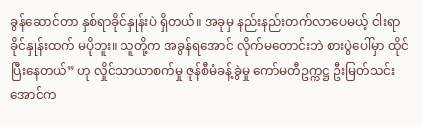ခွန်ဆောင်တာ နှစ်ရာခိုင်နှုန်းပဲ ရှိတယ်။ အခုမှ နည်းနည်းတက်လာပေမယ့် ငါးရာခိုင်နှုန်းထက် မပိုဘူး။ သူတို့က အခွန်ရအောင် လိုက်မတောင်းဘဲ စားပွဲပေါ်မှာ ထိုင်ပြီးနေတယ်” ဟု လှိုင်သာယာစက်မှု ဇုန်စီမံခန့်ခွဲမှု ကော်မတီဥက္ကဋ္ဌ ဦးမြတ်သင်းအောင်က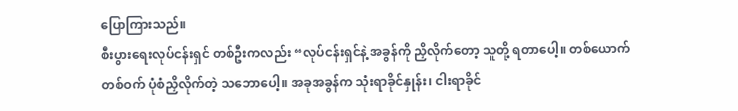ပြောကြားသည်။
စီးပွားရေးလုပ်ငန်းရှင် တစ်ဦးကလည်း “လုပ်ငန်းရှင်နဲ့ အခွန်ကို ညှိလိုက်တော့ သူတို့ ရတာပေါ့။ တစ်ယောက်တစ်ဝက် ပုံစံညှိလိုက်တဲ့ သဘောပေါ့။ အခုအခွန်က သုံးရာခိုင်နှုန်း၊ ငါးရာခိုင်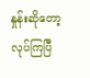နှုန်းဆိုတော့ လုပ်ကြပြီ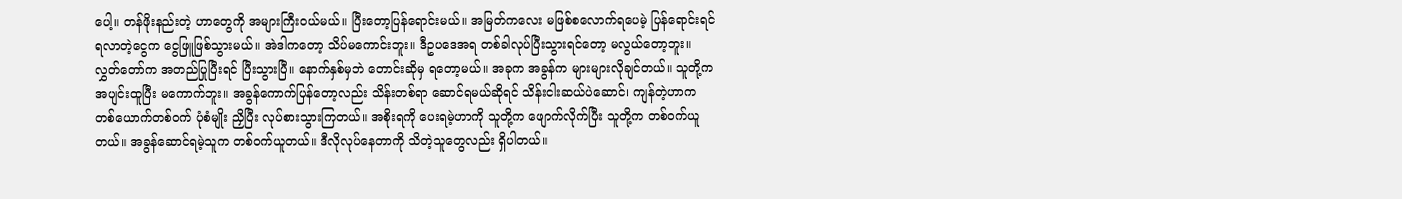ပေါ့။ တန်ဖိုးနည်းတဲ့ ဟာတွေကို အများကြီးဝယ်မယ်။ ပြီးတော့ပြန်ရောင်းမယ်။ အမြတ်ကလေး မဖြစ်စလောက်ရပေမဲ့ ပြန်ရောင်းရင် ရလာတဲ့ငွေက ငွေဖြူဖြစ်သွားမယ်။ အဲဒါကတော့ သိပ်မကောင်းဘူး။ ဒီဥပဒေအရ တစ်ခါလုပ်ပြီးသွားရင်တော့ မလွယ်တော့ဘူး။ လွှတ်တော်က အတည်ပြုပြီးရင် ပြီးသွားပြီ။ နောက်နှစ်မှဘဲ တောင်းဆိုမှ ရတော့မယ်။ အခုက အခွန်က များများလိုချင်တယ်။ သူတို့က အပျင်းထူပြီး မကောက်ဘူး။ အခွန်ကောက်ပြန်တော့လည်း သိန်းတစ်ရာ ဆောင်ရမယ်ဆိုရင် သိန်းငါးဆယ်ပဲဆောင်၊ ကျန်တဲ့ဟာက တစ်ယောက်တစ်ဝက် ပုံစံမျိုး ညှိပြီး လုပ်စားသွားကြတယ်။ အစိုးရကို ပေးရမဲ့ဟာကို သူတို့က ဖျောက်လိုက်ပြီး သူတို့က တစ်ဝက်ယူတယ်။ အခွန်ဆောင်ရမဲ့သူက တစ်ဝက်ယူတယ်။ ဒီလိုလုပ်နေတာကို သိတဲ့သူတွေလည်း ရှိပါတယ်။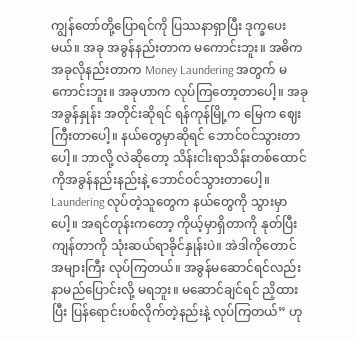ကျွန်တော်တို့ပြောရင်ကို ပြဿနာရှာပြီး ဒုက္ခပေးမယ်။ အခု အခွန်နည်းတာက မကောင်းဘူး။ အဓိက အခုလိုနည်းတာက Money Laundering အတွက် မကောင်းဘူး။ အခုဟာက လုပ်ကြတော့တာပေါ့။ အခု အခွန်နှုန်း အတိုင်းဆိုရင် ရန်ကုန်မြို့က မြေက ဈေးကြီးတာပေါ့။ နယ်တွေမှာဆိုရင် ဘောင်ဝင်သွားတာပေါ့။ ဘာလို့ လဲဆိုတော့ သိန်းငါးရာသိန်းတစ်ထောင်ကိုအခွန်နည်းနည်းနဲ့ ဘောင်ဝင်သွားတာပေါ့။ Laundering လုပ်တဲ့သူတွေက နယ်တွေကို သွားမှာပေါ့။ အရင်တုန်းကတော့ ကိုယ့်မှာရှိတာကို နုတ်ပြီး ကျန်တာကို သုံးဆယ်ရာခိုင်နှုန်းပဲ။ အဲဒါကိုတောင် အများကြီး လုပ်ကြတယ်။ အခွန်မဆောင်ရင်လည်း နာမည်ပြောင်းလို့ မရဘူး။ မဆောင်ချင်ရင် ညှိထားပြီး ပြန်ရောင်းပစ်လိုက်တဲ့နည်းနဲ့ လုပ်ကြတယ်” ဟု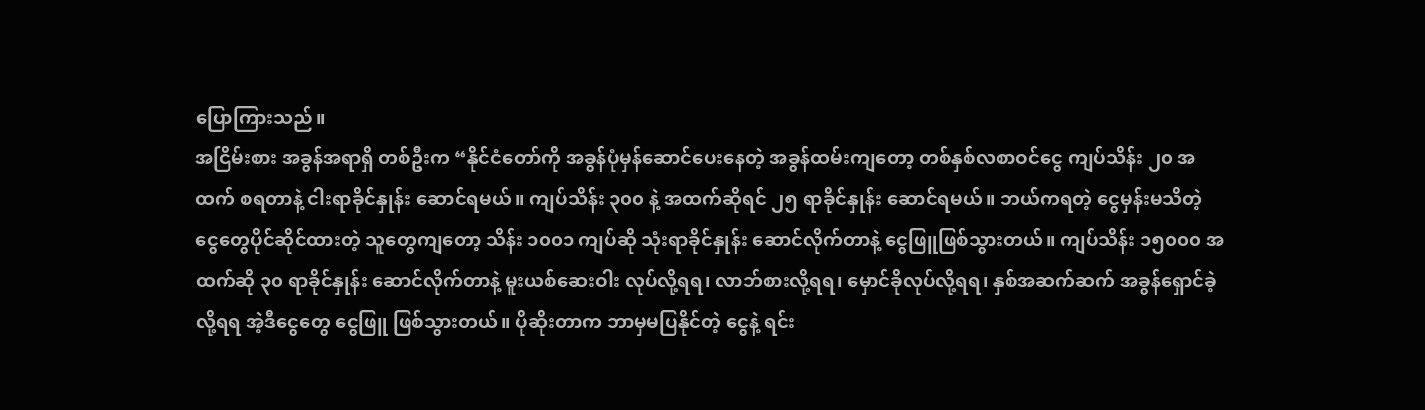ပြောကြားသည်။
အငြိမ်းစား အခွန်အရာရှိ တစ်ဦးက “နိုင်ငံတော်ကို အခွန်ပုံမှန်ဆောင်ပေးနေတဲ့ အခွန်ထမ်းကျတော့ တစ်နှစ်လစာဝင်ငွေ ကျပ်သိန်း ၂၀ အထက် စရတာနဲ့ ငါးရာခိုင်နှုန်း ဆောင်ရမယ်။ ကျပ်သိန်း ၃၀၀ နဲ့ အထက်ဆိုရင် ၂၅ ရာခိုင်နှုန်း ဆောင်ရမယ်။ ဘယ်ကရတဲ့ ငွေမှန်းမသိတဲ့ ငွေတွေပိုင်ဆိုင်ထားတဲ့ သူတွေကျတော့ သိန်း ၁၀၀၁ ကျပ်ဆို သုံးရာခိုင်နှုန်း ဆောင်လိုက်တာနဲ့ ငွေဖြူဖြစ်သွားတယ်။ ကျပ်သိန်း ၁၅၀၀၀ အထက်ဆို ၃၀ ရာခိုင်နှုန်း ဆောင်လိုက်တာနဲ့ မူးယစ်ဆေးဝါး လုပ်လို့ရရ၊ လာဘ်စားလို့ရရ၊ မှောင်ခိုလုပ်လို့ရရ၊ နှစ်အဆက်ဆက် အခွန်ရှောင်ခဲ့လို့ရရ အဲ့ဒီငွေတွေ ငွေဖြူ ဖြစ်သွားတယ်။ ပိုဆိုးတာက ဘာမှမပြနိုင်တဲ့ ငွေနဲ့ ရင်း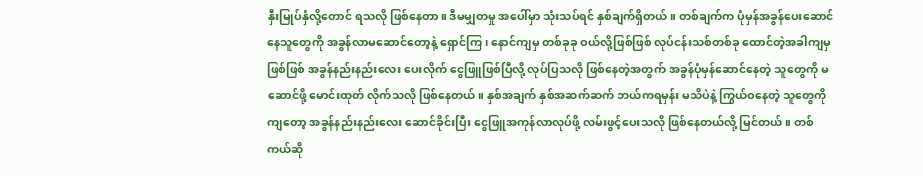နှီးမြုပ်နှံလို့တောင် ရသလို ဖြစ်နေတာ။ ဒီမမျှတမှု အပေါ်မှာ သုံးသပ်ရင် နှစ်ချက်ရှိတယ်။ တစ်ချက်က ပုံမှန်အခွန်ပေးဆောင် နေသူတွေကို အခွန်လာမဆောင်တော့နဲ့ ရှောင်ကြ၊ နောင်ကျမှ တစ်ခုခု ဝယ်လို့ဖြစ်ဖြစ် လုပ်ငန်းသစ်တစ်ခု ထောင်တဲ့အခါကျမှဖြစ်ဖြစ် အခွန်နည်းနည်းလေး ပေးလိုက် ငွေဖြူဖြစ်ပြီလို့ လုပ်ပြသလို ဖြစ်နေတဲ့အတွက် အခွန်ပုံမှန်ဆောင်နေတဲ့ သူတွေကို မဆောင်ဖို့ မောင်းထုတ် လိုက်သလို ဖြစ်နေတယ်။ နှစ်အချက် နှစ်အဆက်ဆက် ဘယ်ကရမှန်း မသိပဲနဲ့ ကြွယ်ဝနေတဲ့ သူတွေကိုကျတော့ အခွန်နည်းနည်းလေး ဆောင်ခိုင်းပြီး ငွေဖြူအကုန်လာလုပ်ဖို့ လမ်းဖွင့်ပေးသလို ဖြစ်နေတယ်လို့ မြင်တယ်။ တစ်ကယ်ဆို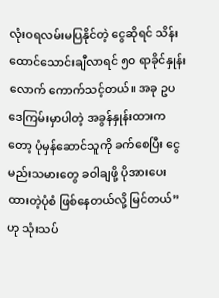လုံးဝရလမ်းမပြနိုင်တဲ့ ငွေဆိုရင် သိန်းထောင်သောင်းချီလာရင် ၅၀ ရာခိုင်နှုန်းလောက် ကောက်သင့်တယ်။ အခု ဥပဒေကြမ်းမှာပါတဲ့ အခွန်နှုန်းထားကတော့ ပုံမှန်ဆောင်သူကို ခက်စေပြီး ငွေမည်းသမားတွေ ခဝါချဖို့ ပိုအားပေးထားတဲ့ပုံစံ ဖြစ်နေတယ်လို့ မြင်တယ်” ဟု သုံးသပ်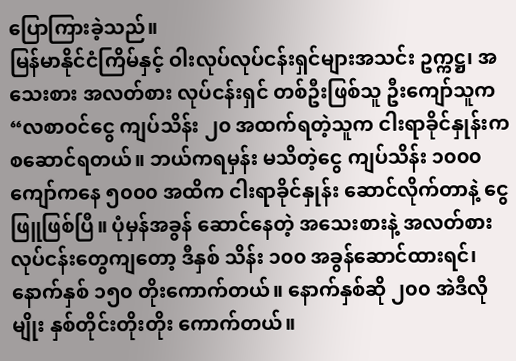ပြောကြားခဲ့သည်။
မြန်မာနိုင်ငံကြိမ်နှင့် ဝါးလုပ်လုပ်ငန်းရှင်များအသင်း ဥက္ကဋ္ဌ၊ အသေးစား အလတ်စား လုပ်ငန်းရှင် တစ်ဦးဖြစ်သူ ဦးကျော်သူက “လစာဝင်ငွေ ကျပ်သိန်း ၂၀ အထက်ရတဲ့သူက ငါးရာခိုင်နှုန်းက စဆောင်ရတယ်။ ဘယ်ကရမှန်း မသိတဲ့ငွေ ကျပ်သိန်း ၁၀၀၀ ကျော်ကနေ ၅၀၀၀ အထိက ငါးရာခိုင်နှုန်း ဆောင်လိုက်တာနဲ့ ငွေဖြူဖြစ်ပြီ။ ပုံမှန်အခွန် ဆောင်နေတဲ့ အသေးစားနဲ့ အလတ်စား လုပ်ငန်းတွေကျတော့ ဒီနှစ် သိန်း ၁၀၀ အခွန်ဆောင်ထားရင်၊ နောက်နှစ် ၁၅၀ တိုးကောက်တယ်။ နောက်နှစ်ဆို ၂၀၀ အဲဒီလိုမျိုး နှစ်တိုင်းတိုးတိုး ကောက်တယ်။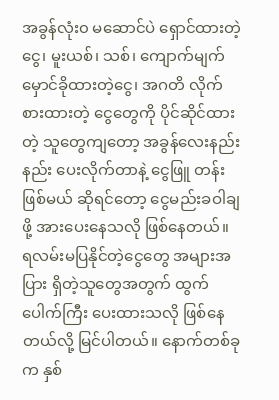အခွန်လုံး၀ မဆောင်ပဲ ရှောင်ထားတဲ့ ငွေ၊ မူးယစ်၊ သစ်၊ ကျောက်မျက် မှောင်ခိုထားတဲ့ငွေ၊ အဂတိ လိုက်စားထားတဲ့ ငွေတွေကို ပိုင်ဆိုင်ထားတဲ့ သူတွေကျတော့ အခွန်လေးနည်းနည်း ပေးလိုက်တာနဲ့ ငွေဖြူ တန်းဖြစ်မယ် ဆိုရင်တော့ ငွေမည်းခဝါချဖို့ အားပေးနေသလို ဖြစ်နေတယ်။ ရလမ်းမပြနိုင်တဲ့ငွေတွေ အများအပြား ရှိတဲ့သူတွေအတွက် ထွက်ပေါက်ကြီး ပေးထားသလို ဖြစ်နေတယ်လို့ မြင်ပါတယ်။ နောက်တစ်ခုက နှစ်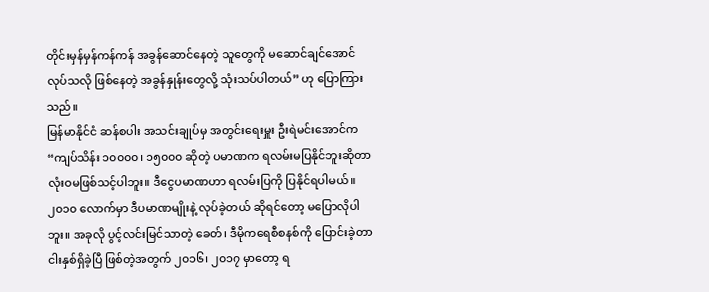တိုင်းမှန်မှန်ကန်ကန် အခွန်ဆောင်နေတဲ့ သူတွေကို မဆောင်ချင်အောင် လုပ်သလို ဖြစ်နေတဲ့ အခွန်နှုန်းတွေလို့ သုံးသပ်ပါတယ်” ဟု ပြောကြားသည်။
မြန်မာနိုင်ငံ ဆန်စပါး အသင်းချုပ်မှ အတွင်းရေးမှူး ဦးရဲမင်းအောင်က “ကျပ်သိန်း ၁၀၀၀၀၊ ၁၅၀၀၀ ဆိုတဲ့ ပမာဏက ရလမ်းမပြနိုင်ဘူးဆိုတာ လုံးဝမဖြစ်သင့်ပါဘူး။ ဒီငွေပမာဏဟာ ရလမ်းပြကို ပြနိုင်ရပါမယ်။ ၂၀၁၀ လောက်မှာ ဒီပမာဏမျိုးနဲ့ လုပ်ခဲ့တယ် ဆိုရင်တော့ မပြောလိုပါဘူး။ အခုလို ပွင့်လင်းမြင်သာတဲ့ ခေတ်၊ ဒီမိုကရေစီစနစ်ကို ပြောင်းခဲ့တာ ငါးနှစ်ရှိခဲ့ပြီ ဖြစ်တဲ့အတွက် ၂၀၁၆၊ ၂၀၁၇ မှာတော့ ရ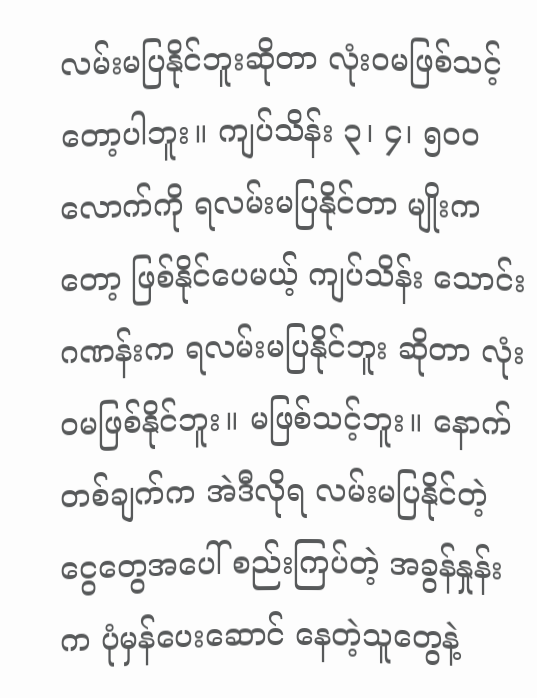လမ်းမပြနိုင်ဘူးဆိုတာ လုံးဝမဖြစ်သင့်တော့ပါဘူး။ ကျပ်သိန်း ၃၊ ၄၊ ၅၀၀ လောက်ကို ရလမ်းမပြနိုင်တာ မျိုးကတော့ ဖြစ်နိုင်ပေမယ့် ကျပ်သိန်း သောင်းဂဏန်းက ရလမ်းမပြနိုင်ဘူး ဆိုတာ လုံးဝမဖြစ်နိုင်ဘူး။ မဖြစ်သင့်ဘူး။ နောက်တစ်ချက်က အဲဒီလိုရ လမ်းမပြနိုင်တဲ့ ငွေတွေအပေါ် စည်းကြပ်တဲ့ အခွန်နှုန်းက ပုံမှန်ပေးဆောင် နေတဲ့သူတွေနဲ့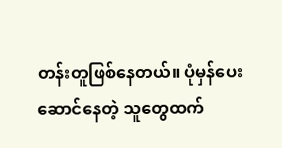တန်းတူဖြစ်နေတယ်။ ပုံမှန်ပေးဆောင်နေတဲ့ သူတွေထက်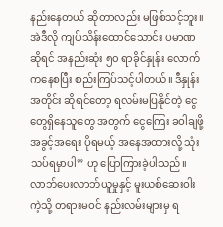နည်းနေတယ် ဆိုတာလည်း မဖြစ်သင့်ဘူး။ အဲဒီလို ကျပ်သိန်းထောင်သောင်း ပမာဏဆိုရင် အနည်းဆုံး ၅၀ ရာခိုင်နှုန်း လောက်ကနေစပြီး စည်းကြပ်သင့်ပါတယ်။ ဒီနှုန်းအတိုင်း ဆိုရင်တော့ ရလမ်းမပြနိုင်တဲ့ ငွေတွေရှိနေသူတွေ အတွက် ငွေကြေး ခဝါချဖို့ အခွင့်အရေး ပိုရမယ့် အနေအထားလို့ သုံးသပ်ရမှာပါ” ဟု ပြောကြားခဲ့ပါသည်။
လာဘ်ပေးလာဘ်ယူမှုနှင့် မူးယစ်ဆေးဝါးကဲ့သို့ တရားမဝင် နည်းလမ်းများမှ ရ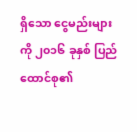ရှိသော ငွေမည်းများကို ၂၀၁၆ ခုနှစ် ပြည်ထောင်စု၏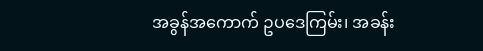အခွန်အကောက် ဥပဒေကြမ်း၊ အခန်း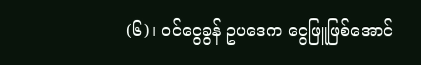(၆)၊ ဝင်ငွေခွန် ဥပဒေက ငွေဖြူဖြစ်အောင်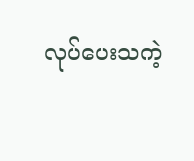လုပ်ပေးသကဲ့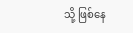သို့ ဖြစ်နေ